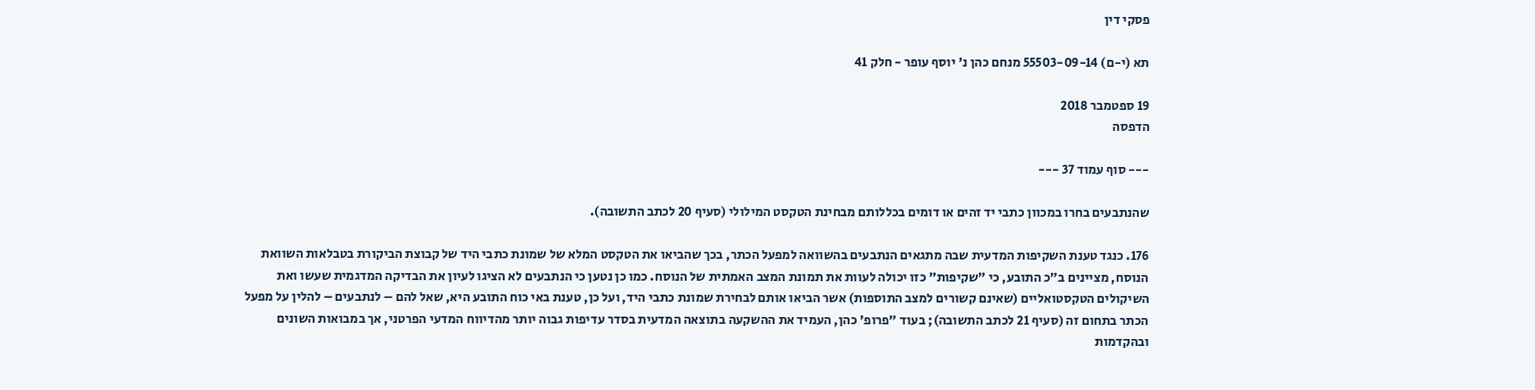פסקי דין

תא (י-ם) 55503-09-14 מנחם כהן נ' יוסף עופר - חלק 41

19 ספטמבר 2018
הדפסה

--- סוף עמוד 37 ---

שהנתבעים בחרו במכוון כתבי יד זהים או דומים בכללותם מבחינת הטקסט המילולי (סעיף 20 לכתב התשובה).

176. כנגד טענת השקיפות המדעית שבה מתגאים הנתבעים בהשוואה למפעל הכתר, בכך שהביאו את הטקסט המלא של שמונת כתבי היד של קבוצת הביקורת בטבלאות השוואת הנוסח, מציינים ב"כ התובע, כי "שקיפות" כזו יכולה לעוות את תמונת המצב האמתית של הנוסח. כמו כן נטען כי הנתבעים לא הציגו לעיון את הבדיקה המדגמית שעשו ואת השיקולים הטקסטואליים (שאינם קשורים למצב התוספות) אשר הביאו אותם לבחירת שמונת כתבי היד, ועל כן, טענת באי כוח התובע היא, שאל להם – לנתבעים – להלין על מפעל הכתר בתחום זה (סעיף 21 לכתב התשובה); בעוד "פרופ' כהן, העמיד את ההשקעה בתוצאה המדעית בסדר עדיפות גבוה יותר מהדיווח המדעי הפרטני, אך במבואות השונים ובהקדמות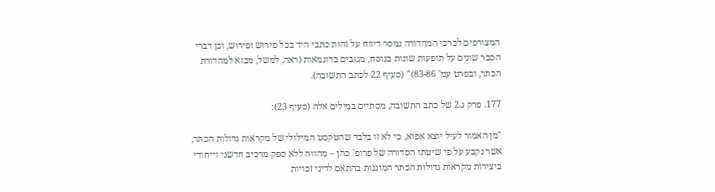המצורפים לכרכי המהדורה נמסר דיווח על זהות כתבי היד בכל פירוש ופירוש, וכן דברי הסבר שונים על תופעות שונות בנוסח, מגובים בדוגמאות (ראה, למשל, מבוא למהדורת הכתר, ובפרט עמ' 83-86)" (סעיף 22 לכתב התשובה).

177. פרק ג.2 של כתב התשובה, מסתיים במילים אלה (סעיף 23):

"מן האמור לעיל יוצא אפוא, כי לא זו בלבד שהטקסט המילולי של מקראות גדולות הכתר, אשר נקבע על פי שיטתו הסדורה של פרופ' כהן – מהווה ללא ספק מרכיב חדשני וייחודי ביצירות מקראות גדולות הכתר המוגנות בהתאם לדיני זכויות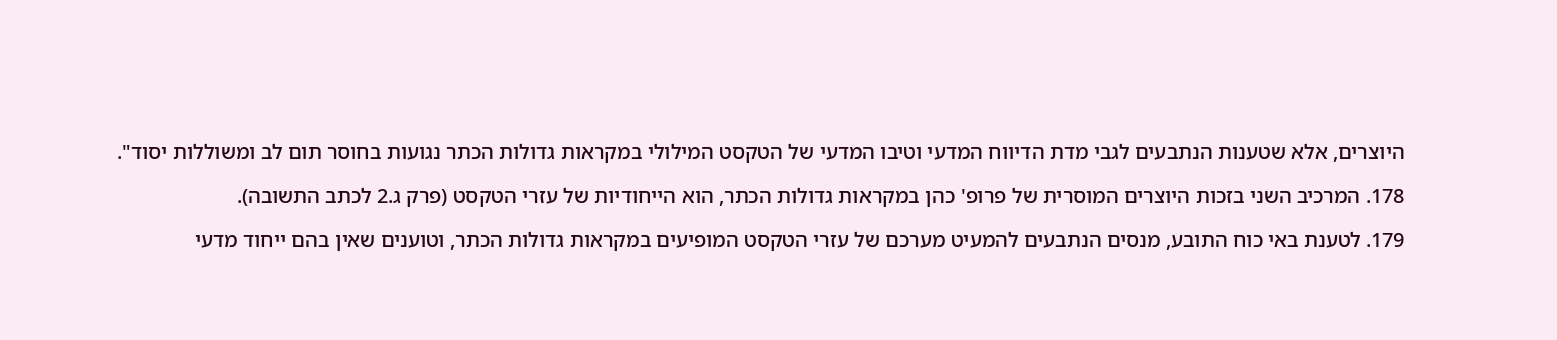היוצרים, אלא שטענות הנתבעים לגבי מדת הדיווח המדעי וטיבו המדעי של הטקסט המילולי במקראות גדולות הכתר נגועות בחוסר תום לב ומשוללות יסוד".

178. המרכיב השני בזכות היוצרים המוסרית של פרופ' כהן במקראות גדולות הכתר, הוא הייחודיות של עזרי הטקסט (פרק ג.2 לכתב התשובה).

179. לטענת באי כוח התובע, מנסים הנתבעים להמעיט מערכם של עזרי הטקסט המופיעים במקראות גדולות הכתר, וטוענים שאין בהם ייחוד מדעי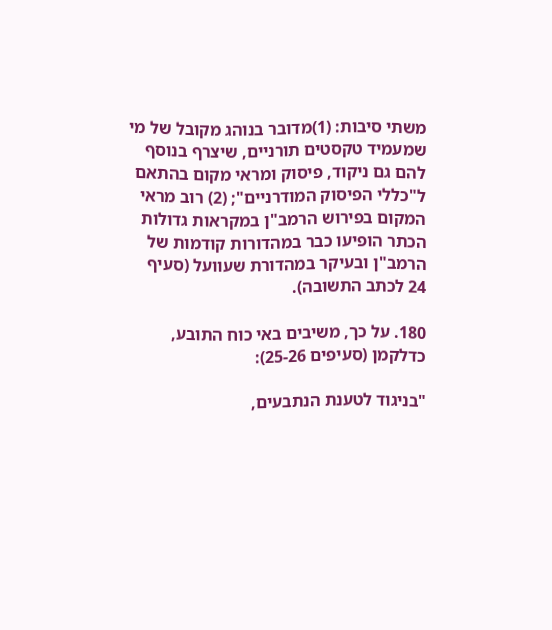משתי סיבות: (1)מדובר בנוהג מקובל של מי שמעמיד טקסטים תורניים, שיצרף בנוסף להם גם ניקוד, פיסוק ומראי מקום בהתאם ל"כללי הפיסוק המודרניים"; (2) רוב מראי המקום בפירוש הרמב"ן במקראות גדולות הכתר הופיעו כבר במהדורות קודמות של הרמב"ן ובעיקר במהדורת שעוועל (סעיף 24 לכתב התשובה).

180. על כך, משיבים באי כוח התובע, כדלקמן (סעיפים 25-26):

"בניגוד לטענת הנתבעים,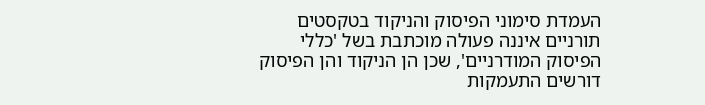העמדת סימוני הפיסוק והניקוד בטקסטים תורניים איננה פעולה מוכתבת בשל 'כללי הפיסוק המודרניים', שכן הן הניקוד והן הפיסוק דורשים התעמקות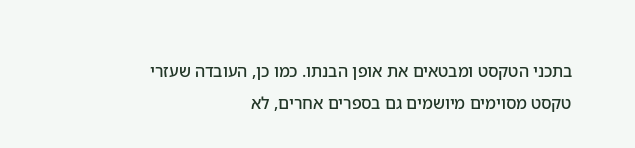בתכני הטקסט ומבטאים את אופן הבנתו. כמו כן, העובדה שעזרי טקסט מסוימים מיושמים גם בספרים אחרים, לא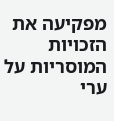מפקיעה את הזכויות המוסריות על ערי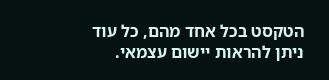הטקסט בכל אחד מהם, כל עוד ניתן להראות יישום עצמאי.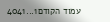עמוד הקודם1...4041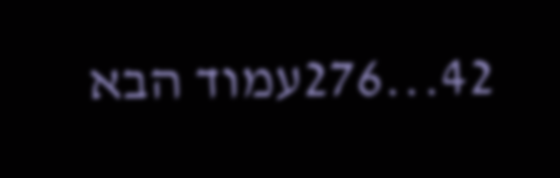42...276עמוד הבא